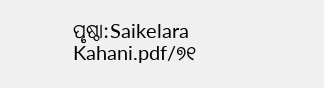ପୃଷ୍ଠା:Saikelara Kahani.pdf/୭୧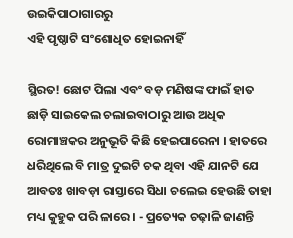ଉଇକିପାଠାଗାର‌ରୁ
ଏହି ପୃଷ୍ଠାଟି ସଂଶୋଧିତ ହୋଇନାହିଁ

ସ୍ଥିରତ! ଛୋଟ ପିଲା ଏବଂ ବଡ଼ ମଣିଷଙ୍କ ଫାଇଁ ହାତ ଛାଡ଼ି ସାଇକେଲ ଚଲାଇବାଠାରୁ ଆଉ ଅଧିକ ରୋମାଞ୍ଚକର ଅନୁଭୂତି କିଛି ହେଇପାରେନା । ହାତରେ ଧରିଥିଲେ ବି ମାତ୍ର ଦୁଇଟି ଚକ ଥିବା ଏହି ଯାନଟି ଯେ ଆବତଃ ଖାବଡ଼ା ରାସ୍ତାରେ ସିଧା ଚଲେଇ ହେଉଛି ତାହା ମଧ୍ୟ କୁହୁକ ପରି ଳାରେ । - ପ୍ରତ୍ୟେକ ଚଢ଼ାଳି ଜାଣନ୍ତି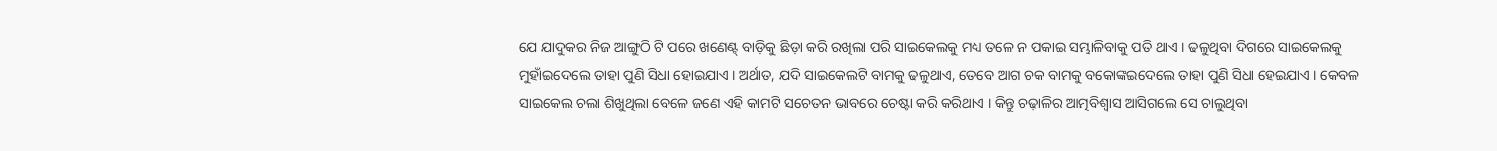ଯେ ଯାଦୁକର ନିଜ ଆଙ୍ଗୁଠି ଟି ପରେ ଖଣେଣ୍ଟ୍ ବାଡ଼ିକୁ ଛିଡ଼ା କରି ରଖିଲା ପରି ସାଇକେଲକୁ ମଧ୍ୟ ତଳେ ନ ପକାଇ ସମ୍ଭାଳିବାକୁ ପତି ଥାଏ । ଢଳୁଥିବା ଦିଗରେ ସାଇକେଲକୁ ମୁହାଁଇଦେଲେ ତାହା ପୁଣି ସିଧା ହୋଇଯାଏ । ଅର୍ଥାତ, ଯଦି ସାଇକେଲଟି ବାମକୁ ଢଳୁଥାଏ, ତେବେ ଆଗ ଚକ ବାମକୁ ବକୋଙ୍କଇଦେଲେ ତାହା ପୁଣି ସିଧା ହେଇଯାଏ । କେବଳ ସାଇକେଲ ଚଲା ଶିଖୁଥିଲା ବେଳେ ଜଣେ ଏହି କାମଟି ସଚେତନ ଭାବରେ ଚେଷ୍ଟା କରି କରିଥାଏ । କିନ୍ତୁ ଚଢ଼ାଳିର ଆତ୍ମବିଶ୍ୱାସ ଆସିଗଲେ ସେ ଚାଲୁଥିବା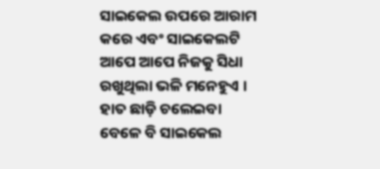ସାଇକେଲ ଉପରେ ଆରାମ କରେ ଏବଂ ସାଇକେଲଟି ଆପେ ଆପେ ନିଜକୁ ସିଧା ରଖୁଥିଲା ଭଳି ମନେହୁଏ । ହାତ ଛାଡ଼ି ଚଲେଇବା ବେଳେ ବି ସାଇକେଲ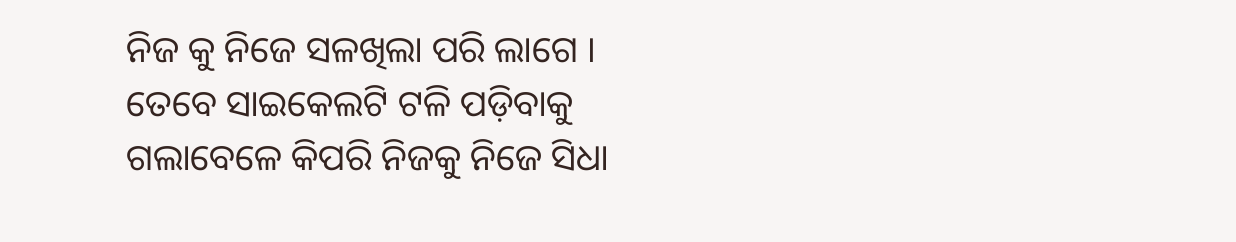ନିଜ କୁ ନିଜେ ସଳଖିଲା ପରି ଲାଗେ । ତେବେ ସାଇକେଲଟି ଟଳି ପଡ଼ିବାକୁ ଗଲାବେଳେ କିପରି ନିଜକୁ ନିଜେ ସିଧା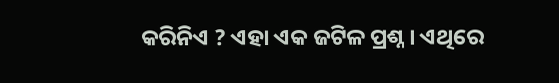କରିନିଏ ? ଏହା ଏକ ଜଟିଳ ପ୍ରଶ୍ନ । ଏଥିରେ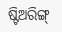ଷ୍ଟିଅରିଙ୍ଗ୍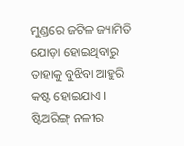ମୁଣ୍ଡରେ ଜଟିଳ ଜ୍ୟାମିତି ଯୋଡ଼ା ହୋଇଥିବାରୁ ତାହାକୁ ବୁଝିବା ଆହୁରି କଷ୍ଟ ହୋଇଯାଏ । ଷ୍ଟିଅରିଙ୍ଗ୍ ନଳୀର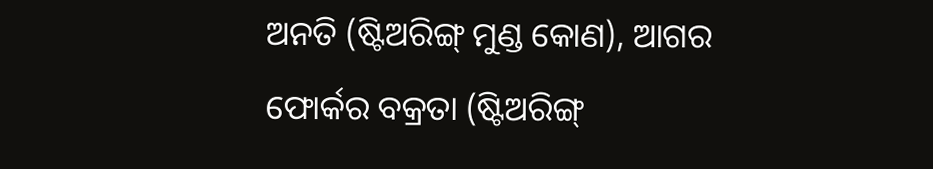ଅନତି (ଷ୍ଟିଅରିଙ୍ଗ୍ ମୁଣ୍ଡ କୋଣ), ଆଗର ଫୋର୍କର ବକ୍ରତା (ଷ୍ଟିଅରିଙ୍ଗ୍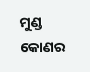ମୁଣ୍ଡ କୋଣର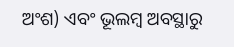ଅଂଶ) ଏବଂ ଭୂଲମ୍ବ ଅବସ୍ଥାରୁ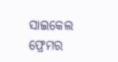ସାଇକେଲ ଫ୍ରେମର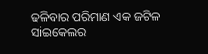ଢଳିବାର ପରିମାଣ ଏକ ଜଟିଳ ସiଇକେଲର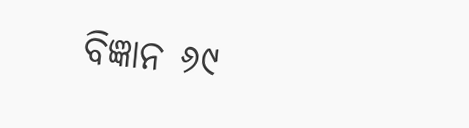ବିଜ୍ଞାନ ୬୯